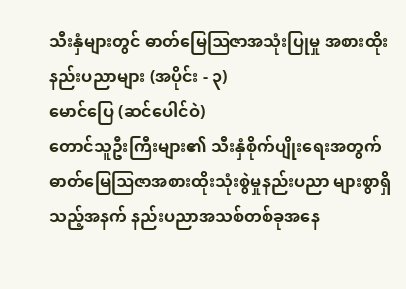သီးနှံများတွင် ဓာတ်မြေဩဇာအသုံးပြုမှု အစားထိုးနည်းပညာများ (အပိုင်း - ၃)
မောင်ပြေ (ဆင်ပေါင်ဝဲ)
တောင်သူဦးကြီးများ၏ သီးနှံစိုက်ပျိုးရေးအတွက် ဓာတ်မြေဩဇာအစားထိုးသုံးစွဲမှုနည်းပညာ များစွာရှိသည့်အနက် နည်းပညာအသစ်တစ်ခုအနေ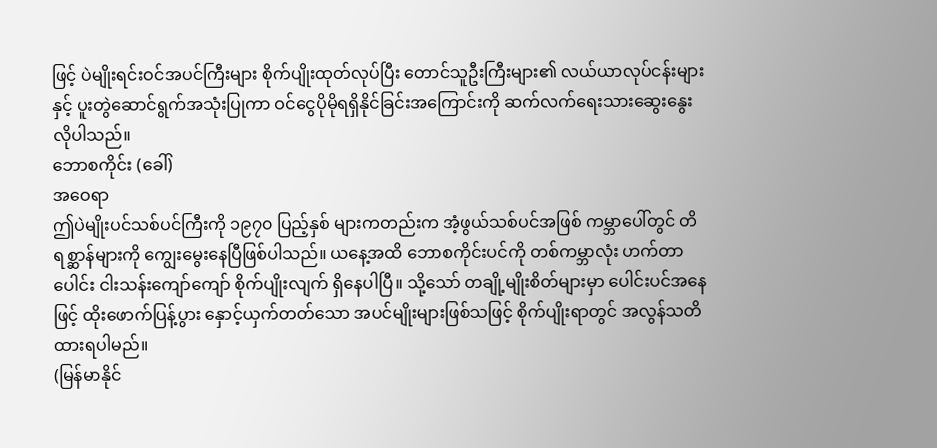ဖြင့် ပဲမျိုးရင်းဝင်အပင်ကြီးများ စိုက်ပျိုးထုတ်လုပ်ပြီး တောင်သူဦးကြီးများ၏ လယ်ယာလုပ်ငန်းများနှင့် ပူးတွဲဆောင်ရွက်အသုံးပြုကာ ဝင်ငွေပိုမိုရရှိနိုင်ခြင်းအကြောင်းကို ဆက်လက်ရေးသားဆွေးနွေးလိုပါသည်။
ဘောစကိုင်း (ခေါ်)
အဝေရာ
ဤပဲမျိုးပင်သစ်ပင်ကြီးကို ၁၉၇၀ ပြည့်နှစ် များကတည်းက အံ့ဖွယ်သစ်ပင်အဖြစ် ကမ္ဘာပေါ်တွင် တိရစ္ဆာန်များကို ကျွေးမွေးနေပြီဖြစ်ပါသည်။ ယနေ့အထိ ဘောစကိုင်းပင်ကို တစ်ကမ္ဘာလုံး ဟက်တာပေါင်း ငါးသန်းကျော်ကျော် စိုက်ပျိုးလျက် ရှိနေပါပြီ။ သို့သော် တချို့မျိုးစိတ်များမှာ ပေါင်းပင်အနေဖြင့် ထိုးဖောက်ပြန့်ပွား နှောင့်ယှက်တတ်သော အပင်မျိုးများဖြစ်သဖြင့် စိုက်ပျိုးရာတွင် အလွန်သတိထားရပါမည်။
(မြန်မာနိုင်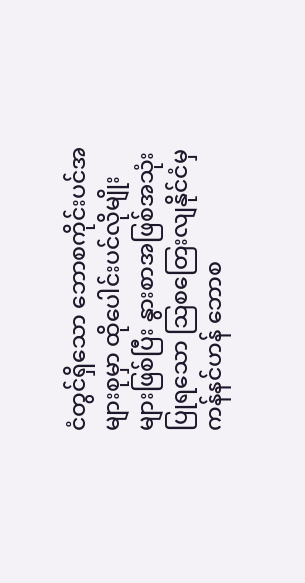ငံတွင်ရှိသော ဘောစကိုင်းပင်အများစုမှာ ထိုပေါင်းပင်လိုမျိုးများဖြစ်ပြီး နွားစာအဖြစ်အသုံးပြုရသော ဩစတြေးလျနိုင်ငံမှ ကန်နင်ဟန် ဘောစ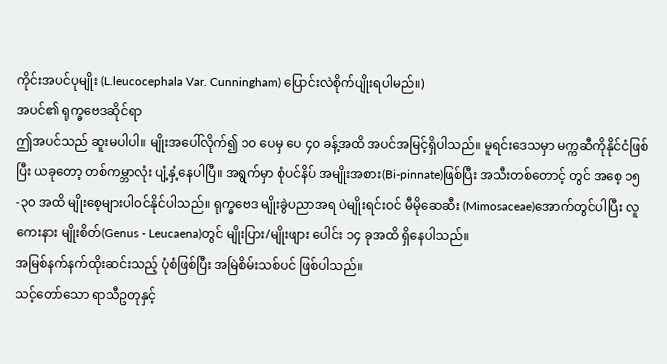ကိုင်းအပင်ပုမျိုး (L.leucocephala Var. Cunningham) ပြောင်းလဲစိုက်ပျိုးရပါမည်။)
အပင်၏ ရုက္ခဗေဒဆိုင်ရာ
ဤအပင်သည် ဆူးမပါပါ။ မျိုးအပေါ်လိုက်၍ ၁၀ ပေမှ ပေ ၄၀ ခန့်အထိ အပင်အမြင့်ရှိပါသည်။ မူရင်းဒေသမှာ မက္ကဆီကိုနိုင်ငံဖြစ်ပြီး ယခုတော့ တစ်ကမ္ဘာလုံး ပျံ့နှံ့နေပါပြီ။ အရွက်မှာ စုံပင်နိပ် အမျိုးအစား(Bi-pinnate)ဖြစ်ပြီး အသီးတစ်တောင့် တွင် အစေ့ ၁၅ -၃၀ အထိ မျိုးစေ့များပါဝင်နိုင်ပါသည်။ ရုက္ခဗေဒ မျိုးခွဲပညာအရ ပဲမျိုးရင်းဝင် မီမိုဆေဆီး (Mimosaceae)အောက်တွင်ပါပြီး လူကေးနား မျိုးစိတ်(Genus - Leucaena)တွင် မျိုးပြား/မျိုးဖျား ပေါင်း ၁၄ ခုအထိ ရှိနေပါသည်။
အမြစ်နက်နက်ထိုးဆင်းသည့် ပုံစံဖြစ်ပြီး အမြဲစိမ်းသစ်ပင် ဖြစ်ပါသည်။
သင့်တော်သော ရာသီဥတုနှင့်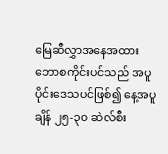မြေဆီလွှာအနေအထား
ဘောစကိုင်းပင်သည် အပူပိုင်းဒေသပင်ဖြစ်၍ နေ့အပူချိန် ၂၅-၃၀ ဆဲလ်စီး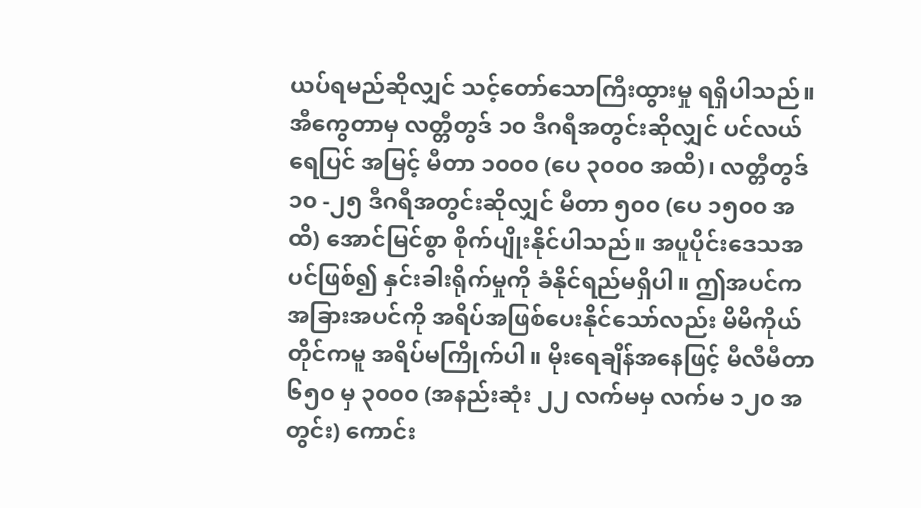ယပ်ရမည်ဆိုလျှင် သင့်တော်သောကြီးထွားမှု ရရှိပါသည်။ အီကွေတာမှ လတ္တီတွဒ် ၁၀ ဒီဂရီအတွင်းဆိုလျှင် ပင်လယ်ရေပြင် အမြင့် မီတာ ၁၀၀၀ (ပေ ၃၀၀၀ အထိ)၊ လတ္တီတွဒ် ၁၀ -၂၅ ဒီဂရီအတွင်းဆိုလျှင် မီတာ ၅၀၀ (ပေ ၁၅၀၀ အထိ) အောင်မြင်စွာ စိုက်ပျိုးနိုင်ပါသည်။ အပူပိုင်းဒေသအပင်ဖြစ်၍ နှင်းခါးရိုက်မှုကို ခံနိုင်ရည်မရှိပါ။ ဤအပင်က အခြားအပင်ကို အရိပ်အဖြစ်ပေးနိုင်သော်လည်း မိမိကိုယ်တိုင်ကမူ အရိပ်မကြိုက်ပါ။ မိုးရေချိန်အနေဖြင့် မီလီမီတာ ၆၅၀ မှ ၃၀၀၀ (အနည်းဆုံး ၂၂ လက်မမှ လက်မ ၁၂၀ အတွင်း) ကောင်း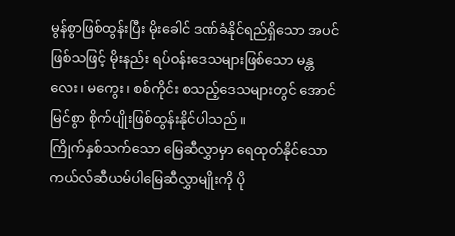မွန်စွာဖြစ်ထွန်းပြီး မိုးခေါင် ဒဏ်ခံနိုင်ရည်ရှိသော အပင်ဖြစ်သဖြင့် မိုးနည်း ရပ်ဝန်းဒေသများဖြစ်သော မန္တလေး၊ မကွေး၊ စစ်ကိုင်း စသည့်ဒေသများတွင် အောင်မြင်စွာ စိုက်ပျိုးဖြစ်ထွန်းနိုင်ပါသည်။
ကြိုက်နှစ်သက်သော မြေဆီလွှာမှာ ရေထုတ်နိုင်သော ကယ်လ်ဆီယမ်ပါမြေဆီလွှာမျိုးကို ပို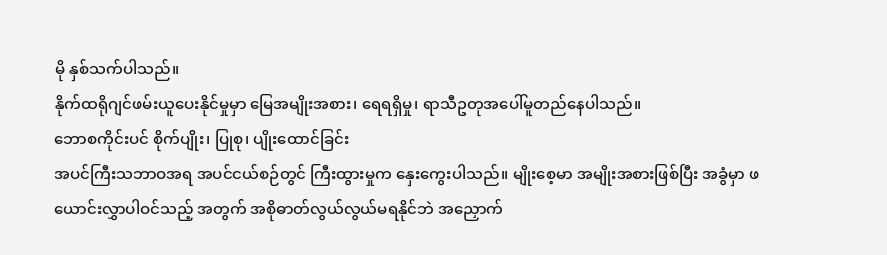မို နှစ်သက်ပါသည်။
နိုက်ထရိုဂျင်ဖမ်းယူပေးနိုင်မှုမှာ မြေအမျိုးအစား၊ ရေရရှိမှု၊ ရာသီဥတုအပေါ်မူတည်နေပါသည်။
ဘောစကိုင်းပင် စိုက်ပျိုး၊ ပြုစု၊ ပျိုးထောင်ခြင်း
အပင်ကြီးသဘာဝအရ အပင်ငယ်စဉ်တွင် ကြီးထွားမှုက နှေးကွေးပါသည်။ မျိုးစေ့မာ အမျိုးအစားဖြစ်ပြီး အခွံမှာ ဖယောင်းလွှာပါဝင်သည့် အတွက် အစိုဓာတ်လွယ်လွယ်မရနိုင်ဘဲ အညှောက်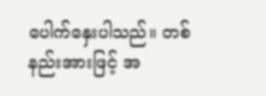ပေါက်နှေးပါသည်။ တစ်နည်းအားဖြင့် အ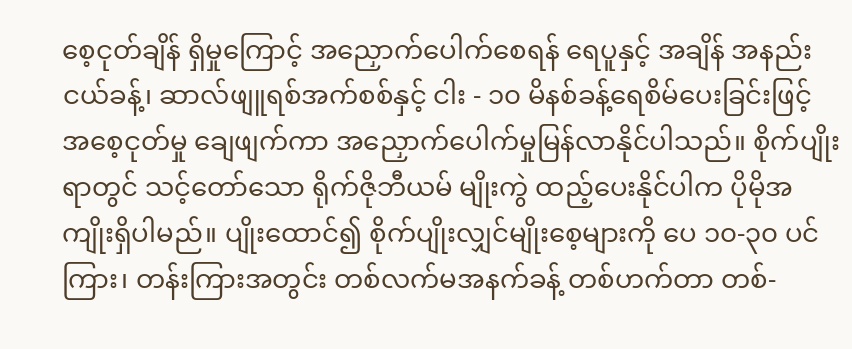စေ့ငုတ်ချိန် ရှိမှုကြောင့် အညှောက်ပေါက်စေရန် ရေပူနှင့် အချိန် အနည်းငယ်ခန့်၊ ဆာလ်ဖျူရစ်အက်စစ်နှင့် ငါး - ၁၀ မိနစ်ခန့်ရေစိမ်ပေးခြင်းဖြင့် အစေ့ငုတ်မှု ချေဖျက်ကာ အညှောက်ပေါက်မှုမြန်လာနိုင်ပါသည်။ စိုက်ပျိုး ရာတွင် သင့်တော်သော ရိုက်ဇိုဘီယမ် မျိုးကွဲ ထည့်ပေးနိုင်ပါက ပိုမိုအကျိုးရှိပါမည်။ ပျိုးထောင်၍ စိုက်ပျိုးလျှင်မျိုးစေ့များကို ပေ ၁၀-၃၀ ပင်ကြား၊ တန်းကြားအတွင်း တစ်လက်မအနက်ခန့် တစ်ဟက်တာ တစ်-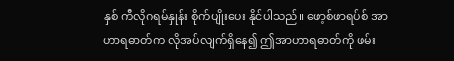နှစ် ကီလိုဂရမ်နှုန်း စိုက်ပျိုးပေး နိုင်ပါသည်။ ဖော့စ်ဖာရပ်စ် အာဟာရဓာတ်က လိုအပ်လျက်ရှိနေ၍ ဤအာဟာရဓာတ်ကို ဖမ်း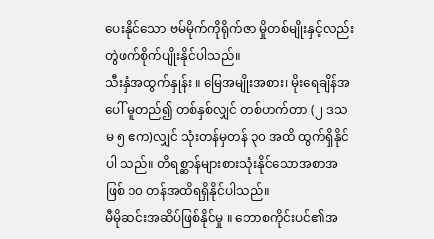ပေးနိုင်သော ဗမ်မိုက်ကိုရိုက်ဇာ မှိုတစ်မျိုးနှင့်လည်း တွဲဖက်စိုက်ပျိုးနိုင်ပါသည်။
သီးနှံအထွက်နှုန်း ။ မြေအမျိုးအစား၊ မိုးရေချိန်အပေါ် မူတည်၍ တစ်နှစ်လျှင် တစ်ဟက်တာ (၂ ဒသမ ၅ ဧက)လျှင် သုံးတန်မှတန် ၃၀ အထိ ထွက်ရှိနိုင်ပါ သည်။ တိရစ္ဆာန်များစားသုံးနိုင်သောအစာအဖြစ် ၁၀ တန်အထိရရှိနိုင်ပါသည်။
မီမိုဆင်းအဆိပ်ဖြစ်နိုင်မှု ။ ဘောစကိုင်းပင်၏အ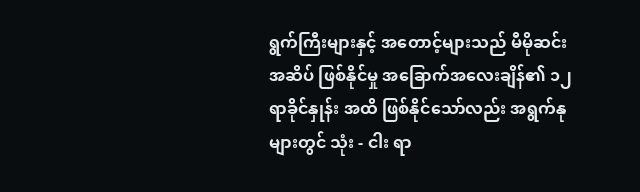ရွက်ကြီးများနှင့် အတောင့်များသည် မီမိုဆင်းအဆိပ် ဖြစ်နိုင်မှု အခြောက်အလေးချိန်၏ ၁၂ ရာခိုင်နှုန်း အထိ ဖြစ်နိုင်သော်လည်း အရွက်နုများတွင် သုံး - ငါး ရာ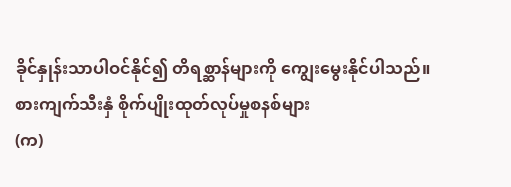ခိုင်နှုန်းသာပါဝင်နိုင်၍ တိရစ္ဆာန်များကို ကျွေးမွေးနိုင်ပါသည်။
စားကျက်သီးနှံ စိုက်ပျိုးထုတ်လုပ်မှုစနစ်များ
(က)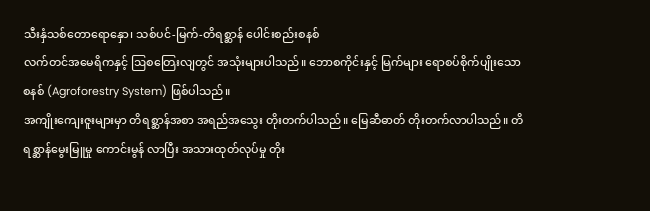သီးနှံသစ်တောရောနှော၊ သစ်ပင်-မြက်-တိရစ္ဆာန် ပေါင်းစည်းစနစ်
လက်တင်အမေရိကနှင့် ဩစတြေးလျတွင် အသုံးများပါသည်။ ဘောစကိုင်းနှင့် မြက်များ ရောစပ်စိုက်ပျိုးသောစနစ် (Agroforestry System) ဖြစ်ပါသည်။
အကျိုးကျေးဇူးများမှာ တိရစ္ဆာန်အစာ အရည်အသွေး တိုးတက်ပါသည်။ မြေဆီဓာတ် တိုးတက်လာပါသည်။ တိရစ္ဆာန်မွေးမြူမှု ကောင်းမွန် လာပြီး အသားထုတ်လုပ်မှု တိုး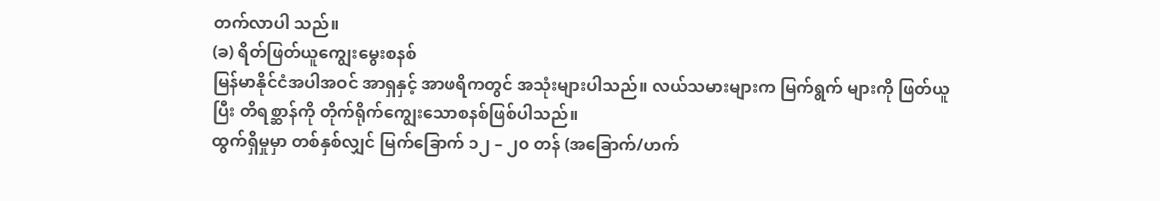တက်လာပါ သည်။
(ခ) ရိတ်ဖြတ်ယူကျွေးမွေးစနစ်
မြန်မာနိုင်ငံအပါအဝင် အာရှနှင့် အာဖရိကတွင် အသုံးများပါသည်။ လယ်သမားများက မြက်ရွက် များကို ဖြတ်ယူပြီး တိရစ္ဆာန်ကို တိုက်ရိုက်ကျွေးသောစနစ်ဖြစ်ပါသည်။
ထွက်ရှိမှုမှာ တစ်နှစ်လျှင် မြက်ခြောက် ၁၂ – ၂၀ တန် (အခြောက်/ဟက်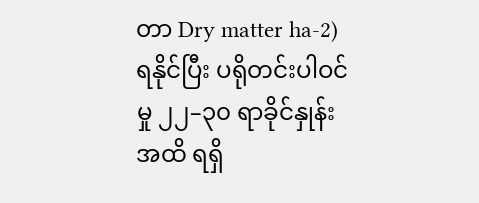တာ Dry matter ha-2) ရနိုင်ပြီး ပရိုတင်းပါဝင်မှု ၂၂–၃၀ ရာခိုင်နှုန်းအထိ ရရှိ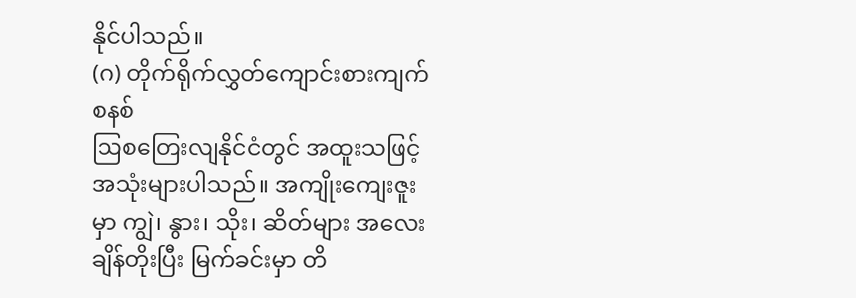နိုင်ပါသည်။
(ဂ) တိုက်ရိုက်လွှတ်ကျောင်းစားကျက်စနစ်
ဩစတြေးလျနိုင်ငံတွင် အထူးသဖြင့် အသုံးများပါသည်။ အကျိုးကျေးဇူးမှာ ကျွဲ၊ နွား၊ သိုး၊ ဆိတ်များ အလေးချိန်တိုးပြီး မြက်ခင်းမှာ တိ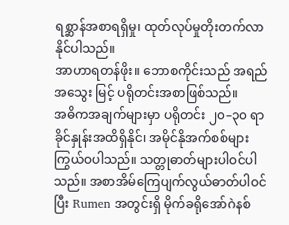ရစ္ဆာန်အစာရရှိမှု၊ ထုတ်လုပ်မှုတိုးတက်လာနိုင်ပါသည်။
အာဟာရတန်ဖိုး။ ဘောစကိုင်းသည် အရည်အသွေး မြင့် ပရိုတင်းအစာဖြစ်သည်။
အဓိကအချက်များမှာ ပရိုတင်း ၂၀–၃၀ ရာခိုင်နှုန်းအထိရှိနိုင်၊ အမိုင်နိုအက်စစ်များကြွယ်ဝပါသည်။ သတ္တုဓာတ်များပါဝင်ပါသည်။ အစာအိမ်ကြေပျက်လွယ်ဓာတ်ပါဝင်ပြီး Rumen အတွင်းရှိ မိုက်ခရိုအော်ဂဲနစ်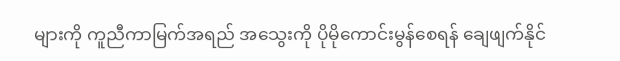များကို ကူညီကာမြက်အရည် အသွေးကို ပိုမိုကောင်းမွန်စေရန် ချေဖျက်နိုင်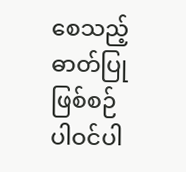စေသည့် ဓာတ်ပြုဖြစ်စဉ် ပါဝင်ပါ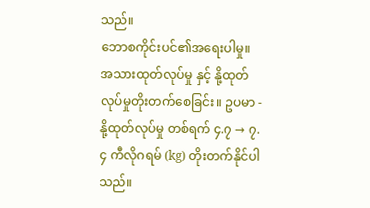သည်။
ဘောစကိုင်းပင်၏အရေးပါမှု။ အသားထုတ်လုပ်မှု နှင့် နို့ထုတ်လုပ်မှုတိုးတက်စေခြင်း။ ဥပမာ - နို့ထုတ်လုပ်မှု တစ်ရက် ၄.၇ → ၇.၄ ကီလိုဂရမ် (kg) တိုးတက်နိုင်ပါသည်။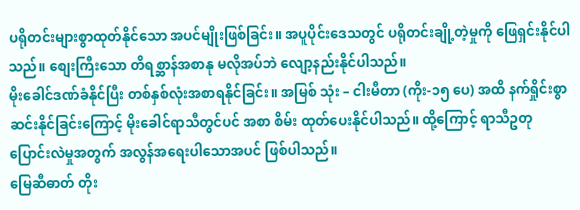ပရိုတင်းများစွာထုတ်နိုင်သော အပင်မျိုးဖြစ်ခြင်း။ အပူပိုင်းဒေသတွင် ပရိုတင်းချို့တဲ့မှုကို ဖြေရှင်းနိုင်ပါသည်။ စျေးကြီးသော တိရစ္ဆာန်အစာနု မလိုအပ်ဘဲ လျော့နည်းနိုင်ပါသည်။
မိုးခေါင်ဒဏ်ခံနိုင်ပြီး တစ်နှစ်လုံးအစာရနိုင်ခြင်း။ အမြစ် သုံး – ငါးမီတာ (ကိုး-၁၅ ပေ) အထိ နက်ရှိုင်းစွာ ဆင်းနိုင်ခြင်းကြောင့် မိုးခေါင်ရာသီတွင်ပင် အစာ စိမ်း ထုတ်ပေးနိုင်ပါသည်။ ထို့ကြောင့် ရာသီဥတု ပြောင်းလဲမှုအတွက် အလွန်အရေးပါသောအပင် ဖြစ်ပါသည်။
မြေဆီဓာတ် တိုး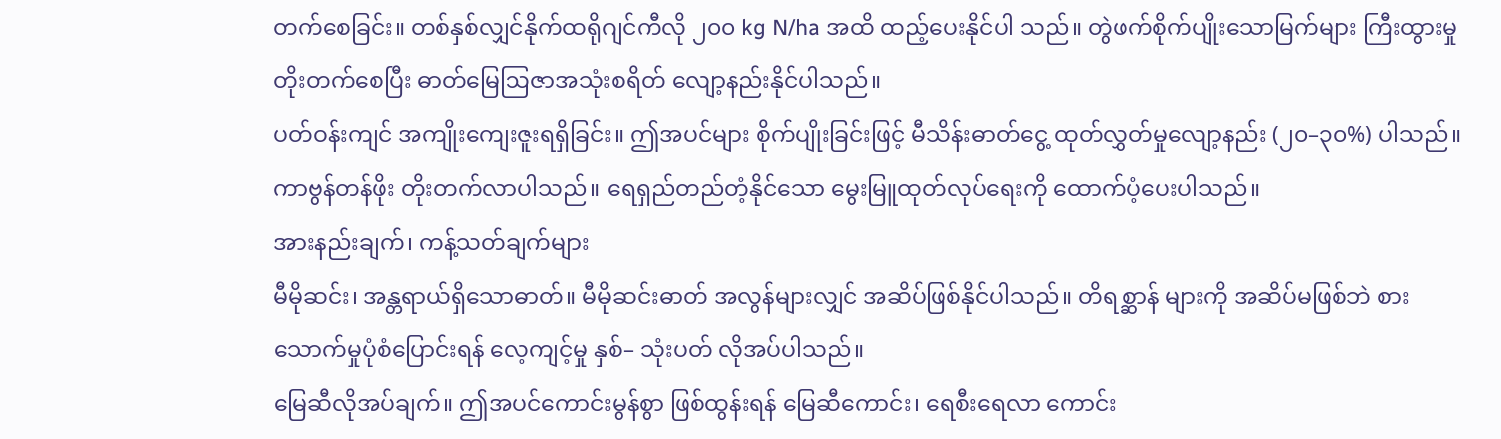တက်စေခြင်း။ တစ်နှစ်လျှင်နိုက်ထရိုဂျင်ကီလို ၂၀၀ kg N/ha အထိ ထည့်ပေးနိုင်ပါ သည်။ တွဲဖက်စိုက်ပျိုးသောမြက်များ ကြီးထွားမှု တိုးတက်စေပြီး ဓာတ်မြေဩဇာအသုံးစရိတ် လျော့နည်းနိုင်ပါသည်။
ပတ်ဝန်းကျင် အကျိုးကျေးဇူးရရှိခြင်း။ ဤအပင်များ စိုက်ပျိုးခြင်းဖြင့် မီသိန်းဓာတ်ငွေ့ ထုတ်လွှတ်မှုလျော့နည်း (၂၀–၃၀%) ပါသည်။ ကာဗွန်တန်ဖိုး တိုးတက်လာပါသည်။ ရေရှည်တည်တံ့နိုင်သော မွေးမြူထုတ်လုပ်ရေးကို ထောက်ပံ့ပေးပါသည်။
အားနည်းချက်၊ ကန့်သတ်ချက်များ
မီမိုဆင်း၊ အန္တရာယ်ရှိသောဓာတ်။ မီမိုဆင်းဓာတ် အလွန်များလျှင် အဆိပ်ဖြစ်နိုင်ပါသည်။ တိရစ္ဆာန် များကို အဆိပ်မဖြစ်ဘဲ စားသောက်မှုပုံစံပြောင်းရန် လေ့ကျင့်မှု နှစ်– သုံးပတ် လိုအပ်ပါသည်။
မြေဆီလိုအပ်ချက်။ ဤအပင်ကောင်းမွန်စွာ ဖြစ်ထွန်းရန် မြေဆီကောင်း၊ ရေစီးရေလာ ကောင်း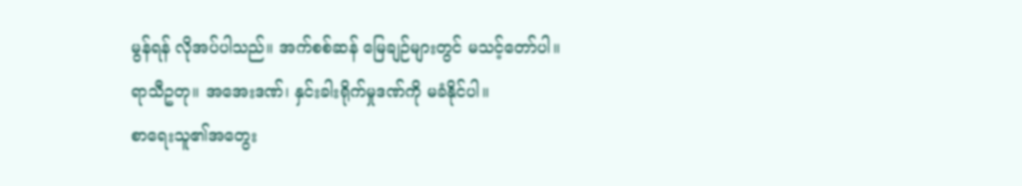မွန်ရန် လိုအပ်ပါသည်။ အက်စစ်ဆန် မြေချဉ်များတွင် မသင့်တော်ပါ။
ရာသီဥတု။ အအေးဒဏ်၊ နှင်းခါးရိုက်မှုဒဏ်ကို မခံနိုင်ပါ။
စာရေးသူ၏အတွေး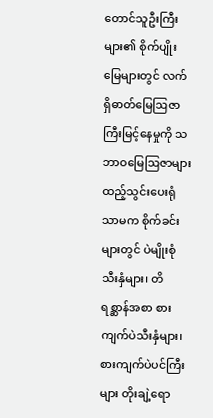တောင်သူဦးကြီးများ၏ စိုက်ပျိုးမြေများတွင် လက်ရှိဓာတ်မြေဩဇာကြီးမြင့်နေမှုကို သဘာဝမြေဩဇာများ ထည့်သွင်းပေးရုံသာမက စိုက်ခင်း များတွင် ပဲမျိုးစုံသီးနှံများ၊ တိရစ္ဆာန်အစာ စားကျက်ပဲသီးနှံများ၊ စားကျက်ပဲပင်ကြီးများ တိုးချဲ့ရော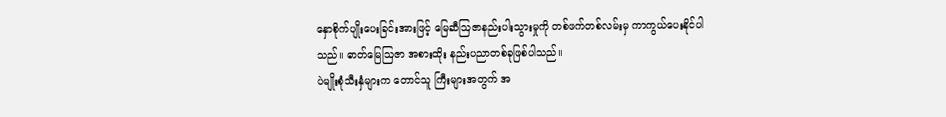နှောစိုက်ပျိုးပေးခြင်းအားဖြင့် မြေဆီဩဇာနည်းပါးသွားမှုကို တစ်ဖက်တစ်လမ်းမှ ကာကွယ်ပေးနိုင်ပါသည်။ ဓာတ်မြေဩဇာ အစားထိုး နည်းပညာတစ်ခုဖြစ်ပါသည်။
ပဲမျိုးစုံသီးနှံများက တောင်သူ ကြီးများအတွက် အ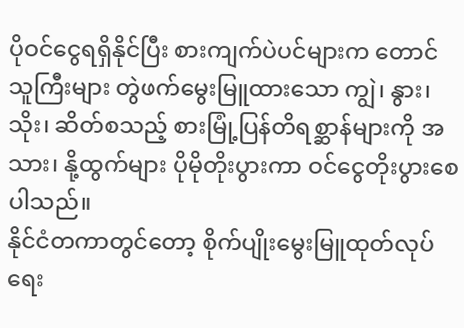ပိုဝင်ငွေရရှိနိုင်ပြီး စားကျက်ပဲပင်များက တောင်သူကြီးများ တွဲဖက်မွေးမြူထားသော ကျွဲ၊ နွား၊ သိုး၊ ဆိတ်စသည့် စားမြုံ့ပြန်တိရစ္ဆာန်များကို အသား၊ နို့ထွက်များ ပိုမိုတိုးပွားကာ ဝင်ငွေတိုးပွားစေပါသည်။
နိုင်ငံတကာတွင်တော့ စိုက်ပျိုးမွေးမြူထုတ်လုပ်ရေး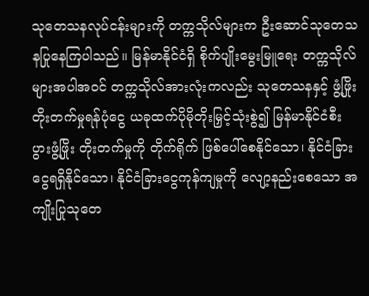သုတေသနလုပ်ငန်းများကို တက္ကသိုလ်များက ဦးဆောင်သုတေသနပြုနေကြပါသည်။ မြန်မာနိုင်ငံရှိ စိုက်ပျိုးမွေးမြူရေး တက္ကသိုလ်များအပါအဝင် တက္ကသိုလ်အားလုံးကလည်း သုတေသနနှင့် ဖွံ့ဖြိုးတိုးတက်မှုရန်ပုံငွေ ယခုထက်ပိုမိုတိုးမြှင့်သုံးစွဲ၍ မြန်မာနိုင်ငံစီးပွားဖွံ့ဖြိုး တိုးတက်မှုကို တိုက်ရိုက် ဖြစ်ပေါ်စေနိုင်သော၊ နိုင်ငံခြားငွေရရှိနိုင်သော၊ နိုင်ငံခြားငွေကုန်ကျမှုကို လျော့နည်းစေသော အကျိုးပြုသုတေ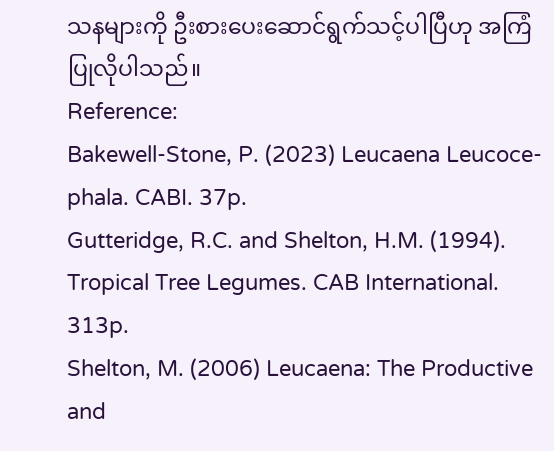သနများကို ဦးစားပေးဆောင်ရွက်သင့်ပါပြီဟု အကြံပြုလိုပါသည်။
Reference:
Bakewell-Stone, P. (2023) Leucaena Leucoce-phala. CABI. 37p.
Gutteridge, R.C. and Shelton, H.M. (1994). Tropical Tree Legumes. CAB International. 313p.
Shelton, M. (2006) Leucaena: The Productive and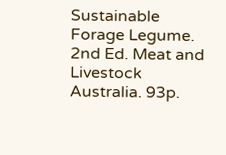Sustainable Forage Legume. 2nd Ed. Meat and Livestock Australia. 93p.